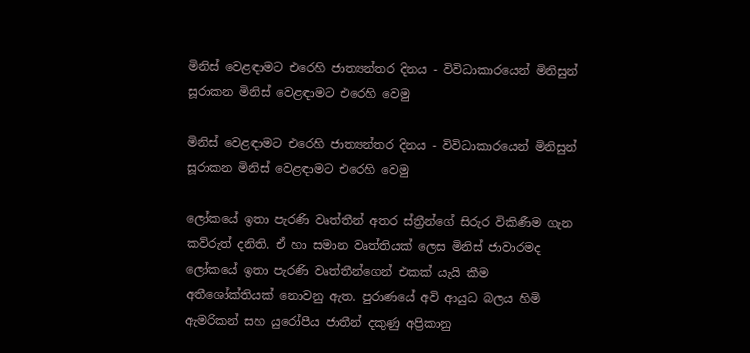මිනිස් වෙළඳාමට එරෙහි ජාත්‍යන්තර දිනය - විවිධාකාරයෙන් මිනිසුන් සූරාකන මිනිස් වෙළඳාමට එරෙහි වෙමු

මිනිස් වෙළඳාමට එරෙහි ජාත්‍යන්තර දිනය - විවිධාකාරයෙන් මිනිසුන් සූරාකන මිනිස් වෙළඳාමට එරෙහි වෙමු

ලෝකයේ ඉතා පැරණි වෘත්තීන් අතර ස්ත්‍රීන්ගේ සිරුර විකිණීම ගැන කව්රුත් දනිති. ඒ හා සමාන වෘත්තියක් ලෙස මිනිස් ජාවාරමද ලෝකයේ ඉතා පැරණි වෘත්තීන්ගෙන් එකක් යැයි කීම අතීශෝක්තියක් නොවනු ඇත. පුරාණයේ අවි ආයුධ බලය හිමි ඇමරිකන් සහ යුරෝපීය ජාතීන් දකුණු අප්‍රිකානු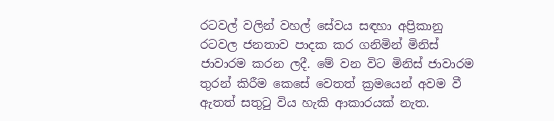රටවල් වලින් වහල් සේවය සඳහා අප්‍රිකානු රටවල ජනතාව පාදක කර ගනිමින් මිනිස් ජාවාරම කරන ලදී. මේ වන විට මිනිස් ජාවාරම තුරන් කිරීම කෙසේ වෙතත් ක්‍රමයෙන් අවම වී ඇතත් සතුටු විය හැකි ආකාරයක් නැත.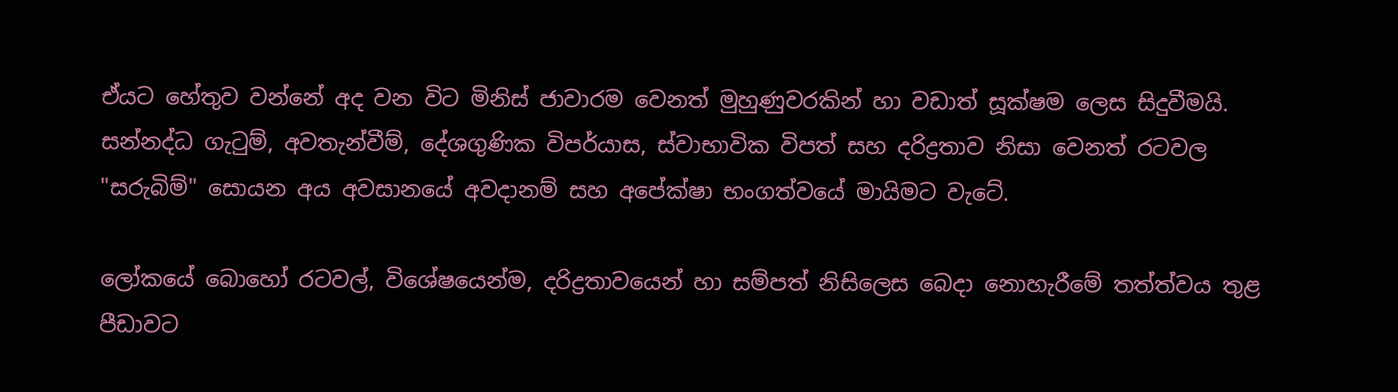ඒයට හේතුව වන්නේ අද වන විට මිනිස් ජාවාරම වෙනත් මුහුණුවරකින් හා වඩාත් සූක්ෂම ලෙස සිදුවීමයි. සන්නද්ධ ගැටුම්, අවතැන්වීම්, දේශගුණික විපර්යාස, ස්වාභාවික විපත් සහ දරිද්‍රතාව නිසා වෙනත් රටවල "සරුබිම්" සොයන අය අවසානයේ අවදානම් සහ අපේක්ෂා භංගත්වයේ මායිමට වැටේ.

ලෝකයේ බොහෝ රටවල්, විශේෂයෙන්ම, දරිද්‍රතාවයෙන් හා සම්පත් නිසිලෙස බෙදා නොහැරීමේ තත්ත්වය තුළ පීඩාවට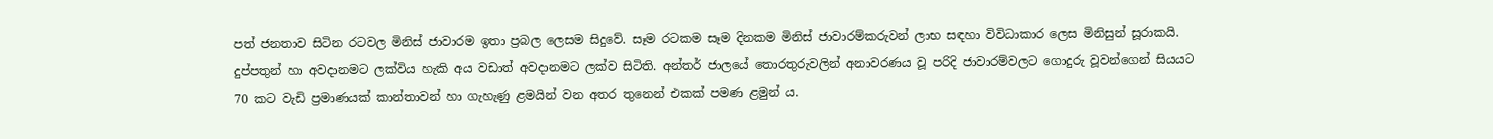පත් ජනතාව සිටින රටවල මිනිස් ජාවාරම ඉතා ප්‍රබල ලෙසම සිදුවේ. සෑම රටකම සෑම දිනකම මිනිස් ජාවාරම්කරුවන් ලාභ සඳහා විවිධාකාර ලෙස මිනිසුන් සූරාකයි. දුප්පතුන් හා අවදානමට ලක්විය හැකි අය වඩාත් අවදානමට ලක්ව සිටිති. අන්තර් ජාලයේ තොරතුරුවලින් අනාවරණය වූ පරිදි ජාවාරම්වලට ගොදුරු වූවන්ගෙන් සියයට 70 කට වැඩි ප්‍රමාණයක් කාන්තාවන් හා ගැහැණු ළමයින් වන අතර තුනෙන් එකක් පමණ ළමුන් ය.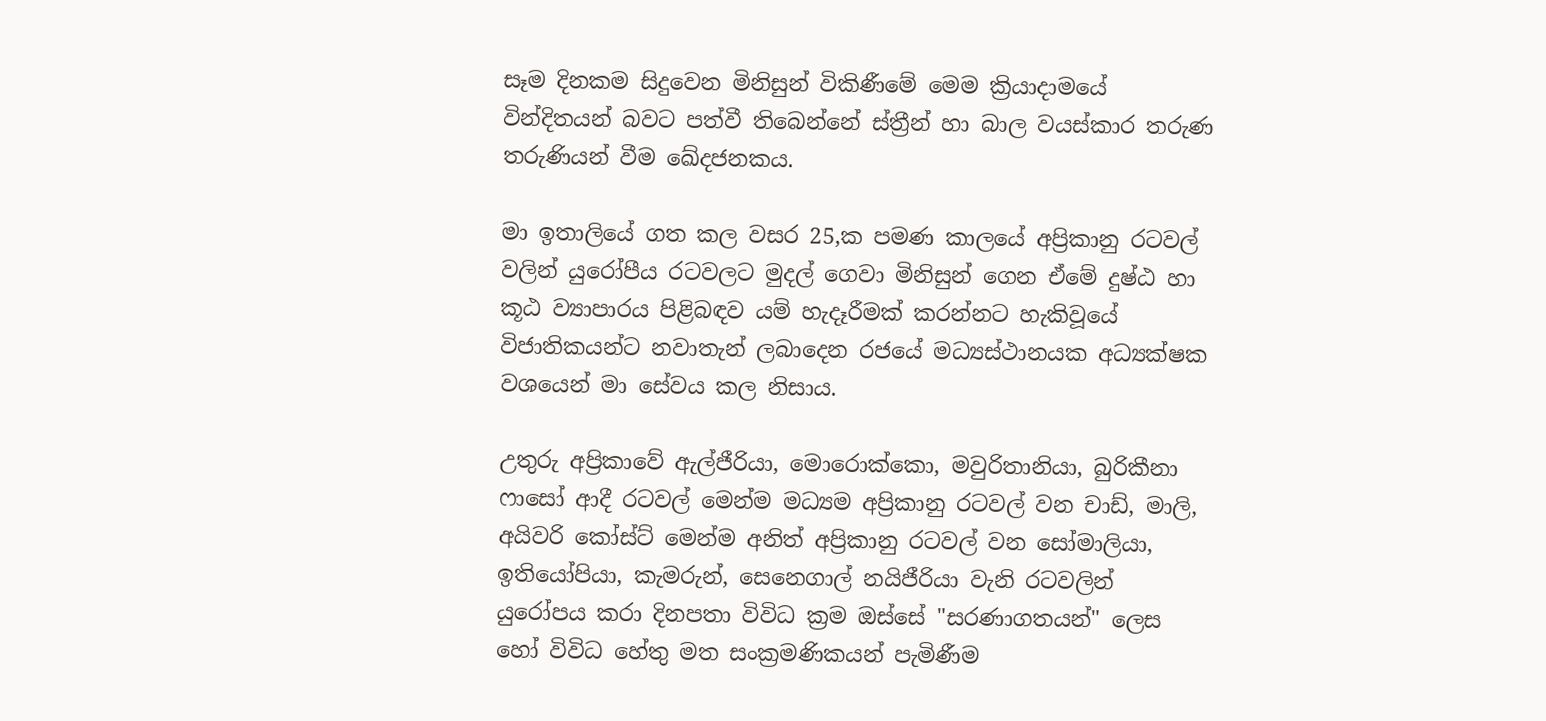සෑම දිනකම සිදුවෙන මිනිසුන් විකිණීමේ මෙම ක්‍රියාදාමයේ වින්දිතයන් බවට පත්වී තිබෙන්නේ ස්ත්‍රීන් හා බාල වයස්කාර තරුණ තරුණියන් වීම ඛේදජනකය.

මා ඉතාලියේ ගත කල වසර 25,ක පමණ කාලයේ අප්‍රිකානු රටවල් වලින් යුරෝපීය රටවලට මුදල් ගෙවා මිනිසුන් ගෙන ඒමේ දුෂ්ඨ හා කූඨ ව්‍යාපාරය පිළිබඳව යම් හැදෑරීමක් කරන්නට හැකිවූයේ විජාතිකයන්ට නවාතැන් ලබාදෙන රජයේ මධ්‍යස්ථානයක අධ්‍යක්ෂක වශයෙන් මා සේවය කල නිසාය.

උතුරු අප්‍රිකාවේ ඇල්ජීරියා, මොරොක්කො, මවුරිතානියා, බුරිකීනා ෆාසෝ ආදී රටවල් මෙන්ම මධ්‍යම අප්‍රිකානු රටවල් වන චාඩ්, මාලි, අයිවරි කෝස්ට් මෙන්ම අනිත් අප්‍රිකානු රටවල් වන සෝමාලියා, ඉතියෝපියා, කැමරුන්, සෙනෙගාල් නයිජීරියා වැනි රටවලින් යුරෝපය කරා දිනපතා විවිධ ක්‍රම ඔස්සේ "සරණාගතයන්" ලෙස හෝ විවිධ හේතු මත සංක්‍රමණිකයන් පැමිණීම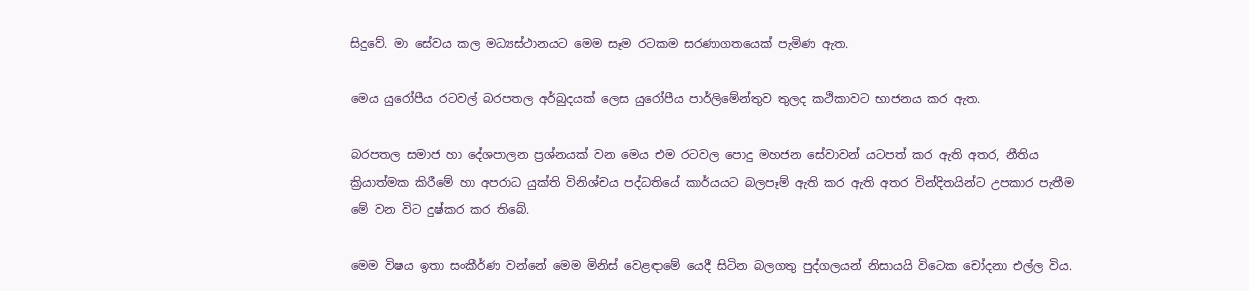සිදුවේ. මා සේවය කල මධ්‍යස්ථානයට මෙම සෑම රටකම සරණාගතයෙක් පැමිණ ඇත.

මෙය යුරෝපීය රටවල් බරපතල අර්බුදයක් ලෙස යුරෝපීය පාර්ලිමේන්තුව තුලද කථිකාවට භාජනය කර ඇත.

බරපතල සමාජ හා දේශපාලන ප්‍රශ්නයක් වන මෙය එම රටවල පොදු මහජන සේවාවන් යටපත් කර ඇති අතර, නීතිය ක්‍රියාත්මක කිරීමේ හා අපරාධ යුක්ති විනිශ්චය පද්ධතියේ කාර්යයට බලපෑම් ඇති කර ඇති අතර වින්දිතයින්ට උපකාර පැතීම මේ වන විට දුෂ්කර කර තිබේ.

මෙම විෂය ඉතා සංකීර්ණ වන්නේ මෙම මිනිස් වෙළඳාමේ යෙදී සිටින බලගතු පුද්ගලයන් නිසායයි විටෙක චෝදනා එල්ල විය.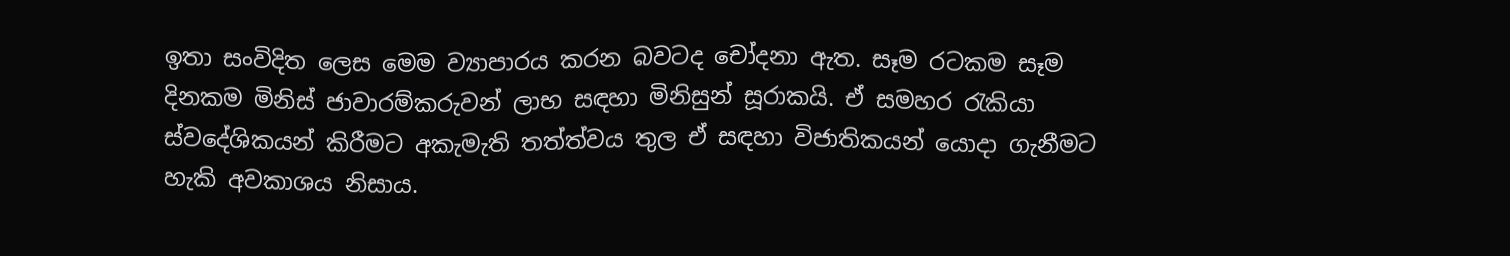ඉතා සංවිදිත ලෙස මෙම ව්‍යාපාරය කරන බවටද චෝදනා ඇත. සෑම රටකම සෑම දිනකම මිනිස් ජාවාරම්කරුවන් ලාභ සඳහා මිනිසුන් සූරාකයි. ඒ සමහර රැකියා ස්වදේශිකයන් කිරීමට අකැමැති තත්ත්වය තුල ඒ සඳහා විජාතිකයන් යොදා ගැනීමට හැකි අවකාශය නිසාය.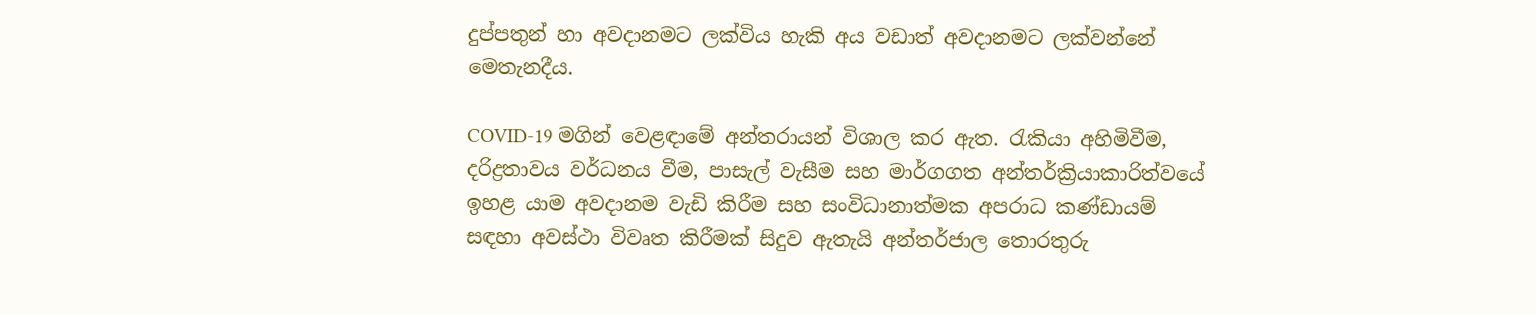දුප්පතුන් හා අවදානමට ලක්විය හැකි අය වඩාත් අවදානමට ලක්වන්නේ මෙතැනදීය.

COVID-19 මගින් වෙළඳාමේ අන්තරායන් විශාල කර ඇත. රැකියා අහිමිවීම, දරිද්‍රතාවය වර්ධනය වීම, පාසැල් වැසීම සහ මාර්ගගත අන්තර්ක්‍රියාකාරිත්වයේ ඉහළ යාම අවදානම වැඩි කිරීම සහ සංවිධානාත්මක අපරාධ කණ්ඩායම් සඳහා අවස්ථා විවෘත කිරීමක් සිදුව ඇතැයි අන්තර්ජාල තොරතුරු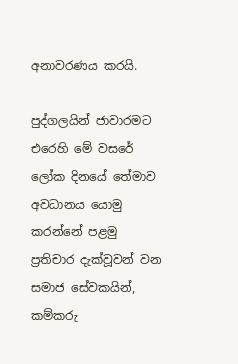අනාවරණය කරයි.

පුද්ගලයින් ජාවාරමට එරෙහි මේ වසරේ ලෝක දිනයේ තේමාව අවධානය යොමු කරන්නේ පළමු ප්‍රතිචාර දැක්වූවන් වන සමාජ සේවකයින්, කම්කරු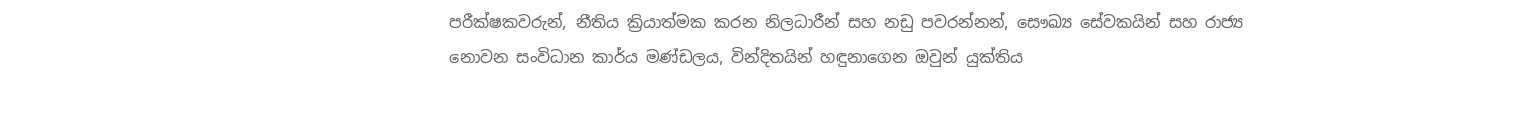පරීක්ෂකවරුන්, නීතිය ක්‍රියාත්මක කරන නිලධාරීන් සහ නඩු පවරන්නන්, සෞඛ්‍ය සේවකයින් සහ රාජ්‍ය නොවන සංවිධාන කාර්ය මණ්ඩලය, වින්දිතයින් හඳුනාගෙන ඔවුන් යුක්තිය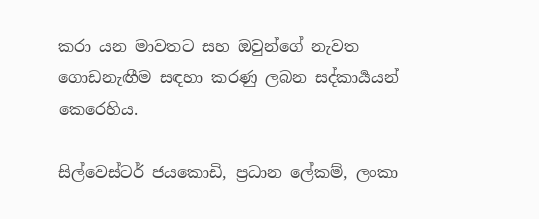කරා යන මාවතට සහ ඔවුන්ගේ නැවත ගොඩනැඟීම සඳහා කරණු ලබන සද්කාර්‍යයන් කෙරෙහිය.

සිල්වෙස්ටර් ජයකොඩි, ප්‍රධාන ලේකම්, ලංකා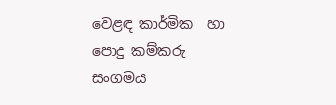වෙළඳ කාර්මික  හා පොදු කම්කරු සංගමය